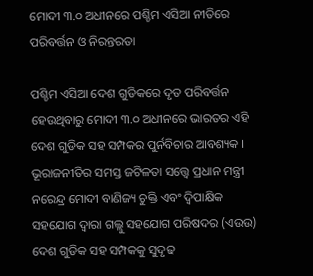ମୋଦୀ ୩.୦ ଅଧୀନରେ ପଶ୍ଚିମ ଏସିଆ ନୀତିରେ ପରିବର୍ତ୍ତନ ଓ ନିରନ୍ତରତା

ପଶ୍ଚିମ ଏସିଆ ଦେଶ ଗୁଡିକରେ ଦୃତ ପରିବର୍ତ୍ତନ ହେଉଥିବାରୁ ମୋଦୀ ୩.୦ ଅଧୀନରେ ଭାରତର ଏହି ଦେଶ ଗୁଡିକ ସହ ସମ୍ପକର ପୁର୍ନବିଚାର ଆବଶ୍ୟକ । ଭୂରାଜନୀତିର ସମସ୍ତ ଜଟିଳତା ସତ୍ତ୍ୱେ ପ୍ରଧାନ ମନ୍ତ୍ରୀ ନରେନ୍ଦ୍ର ମୋଦୀ ବାଣିଜ୍ୟ ଚୁକ୍ତି ଏବଂ ଦ୍ୱିପାକ୍ଷିକ ସହଯୋଗ ଦ୍ୱାରା ଗଲ୍ଲୁ ସହଯୋଗ ପରିଷଦର (ଏଉଉ) ଦେଶ ଗୁଡିକ ସହ ସମ୍ପକକୁ ସୁଦୃଢ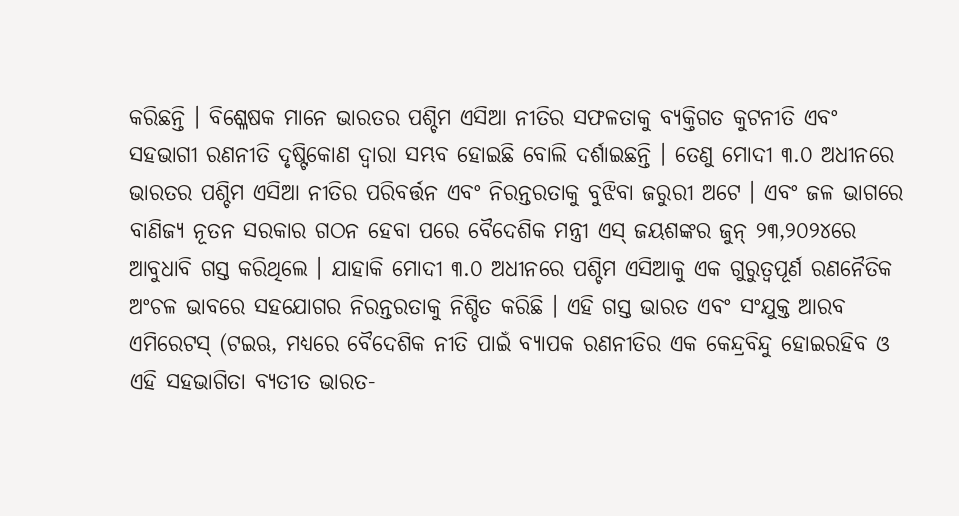କରିଛନ୍ତି । ବିଶ୍ଳେଷକ ମାନେ ଭାରତର ପଶ୍ଚିମ ଏସିଆ ନୀତିର ସଫଳତାକୁ ବ୍ୟକ୍ତିଗତ କୁଟନୀତି ଏବଂ ସହଭାଗୀ ରଣନୀତି ଦୃଷ୍ଟିକୋଣ ଦ୍ୱାରା ସମ୍ଭବ ହୋଇଛି ବୋଲି ଦର୍ଶାଇଛନ୍ତି । ତେଣୁ ମୋଦୀ ୩.୦ ଅଧୀନରେ ଭାରତର ପଶ୍ଚିମ ଏସିଆ ନୀତିର ପରିବର୍ତ୍ତନ ଏବଂ ନିରନ୍ତରତାକୁ ବୁଝିବା ଜରୁରୀ ଅଟେ । ଏବଂ ଜଳ ଭାଗରେ ବାଣିଜ୍ୟ ନୂତନ ସରକାର ଗଠନ ହେବା ପରେ ବୈଦେଶିକ ମନ୍ତ୍ରୀ ଏସ୍ ଜୟଶଙ୍କର ଜୁନ୍ ୨୩,୨୦୨୪ରେ ଆବୁଧାବି ଗସ୍ତ କରିଥିଲେ । ଯାହାକି ମୋଦୀ ୩.୦ ଅଧୀନରେ ପଶ୍ଚିମ ଏସିଆକୁ ଏକ ଗୁରୁତ୍ୱପୂର୍ଣ ରଣନୈତିକ ଅଂଚଳ ଭାବରେ ସହଯୋଗର ନିରନ୍ତରତାକୁ ନିଶ୍ଚିତ କରିଛି । ଏହି ଗସ୍ତ ଭାରତ ଏବଂ ସଂଯୁକ୍ତ ଆରବ ଏମିରେଟସ୍ (ଟଇଋ, ମଧ୍ୟରେ ବୈଦେଶିକ ନୀତି ପାଇଁ ବ୍ୟାପକ ରଣନୀତିର ଏକ କେନ୍ଦ୍ରବିନ୍ଦୁ ହୋଇରହିବ ଓ ଏହି ସହଭାଗିତା ବ୍ୟତୀତ ଭାରତ-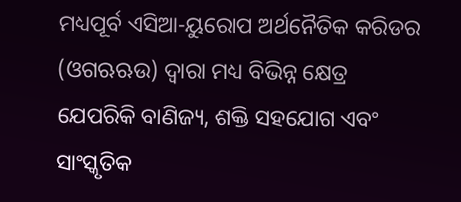ମଧ୍ୟପୂର୍ବ ଏସିଆ-ୟୁରୋପ ଅର୍ଥନୈତିକ କରିଡର (ଓଗଋଋଉ) ଦ୍ୱାରା ମଧ୍ୟ ବିଭିନ୍ନ କ୍ଷେତ୍ର ଯେପରିକି ବାଣିଜ୍ୟ, ଶକ୍ତି ସହଯୋଗ ଏବଂ ସାଂସ୍କୃତିକ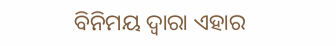ବିନିମୟ ଦ୍ୱାରା ଏହାର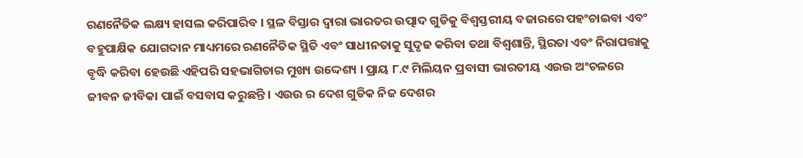ରଣନୈତିକ ଲକ୍ଷ୍ୟ ହାସଲ କରିପାରିବ । ସ୍ଥଳ ବିସ୍ତାର ଦ୍ୱାରା ଭାରତର ଉତ୍ପାଦ ଗୁଡିକୁ ବିଶ୍ୱସ୍ତରୀୟ ବଜାରରେ ପହଂଚାଇବା ଏବଂ ବହୁପାକ୍ଷିକ ଯୋଗଦାନ ମାଧ୍ୟମରେ ରଣନୈତିକ ସ୍ଥିତି ଏବଂ ସାଧୀନତାକୁ ସୁଦୃଢ କରିବା ତଥା ବିଶ୍ୱଶାନ୍ତି, ସ୍ଥିରତା ଏବଂ ନିରାପତ୍ତାକୁ ବୃଦ୍ଧି କରିବା ହେଉଛି ଏହିପରି ସହଭାଗିତାର ମୁଖ୍ୟ ଉଦ୍ଦେଶ୍ୟ । ପ୍ରାୟ ୮.୯ ମିଲିୟନ ପ୍ରବାସୀ ଭାରତୀୟ ଏଉଉ ଅଂଚଳରେ ଜୀବନ ଜୀବିକା ପାଇଁ ବସବାସ କରୁଛନ୍ତି । ଏଉଉ ର ଦେଶ ଗୁଡିକ ନିଜ ଦେଶର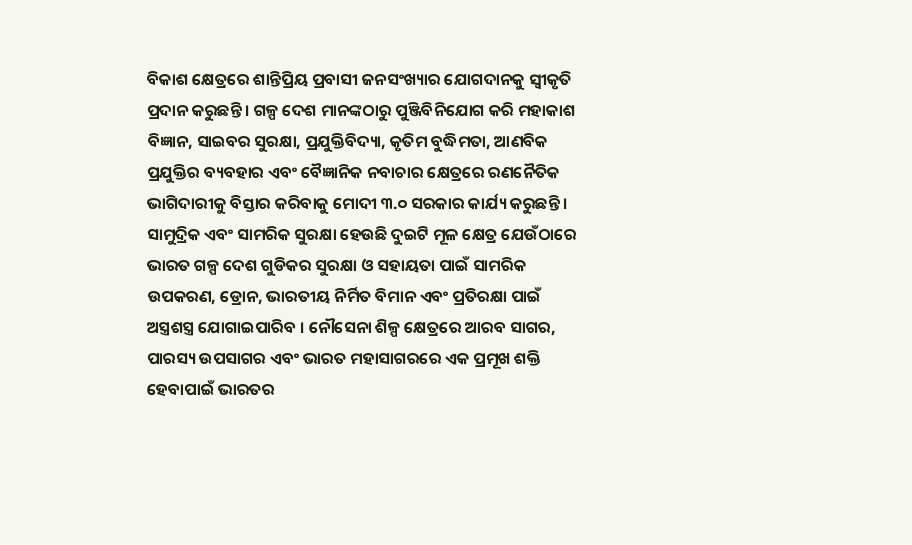ବିକାଶ କ୍ଷେତ୍ରରେ ଶାନ୍ତିପ୍ରିୟ ପ୍ରବାସୀ ଜନସଂଖ୍ୟାର ଯୋଗଦାନକୁ ସ୍ୱୀକୃତି ପ୍ରଦାନ କରୁଛନ୍ତି । ଗଳ୍ପ ଦେଶ ମାନଙ୍କଠାରୁ ପୁଞ୍ଜିବିନିଯୋଗ କରି ମହାକାଶ ବିଜ୍ଞାନ, ସାଇବର ସୁରକ୍ଷା, ପ୍ରଯୁକ୍ତିବିଦ୍ୟା, କୃତିମ ବୁଦ୍ଧିମତା, ଆଣବିକ ପ୍ରଯୁକ୍ତିର ବ୍ୟବହାର ଏବଂ ବୈଜ୍ଞାନିକ ନବାଚାର କ୍ଷେତ୍ରରେ ରଣନୈତିକ ଭାଗିଦାରୀକୁ ବିସ୍ତାର କରିବାକୁ ମୋଦୀ ୩.୦ ସରକାର କାର୍ଯ୍ୟ କରୁଛନ୍ତି । ସାମୁଦ୍ରିକ ଏବଂ ସାମରିକ ସୁରକ୍ଷା ହେଉଛି ଦୁଇଟି ମୂଳ କ୍ଷେତ୍ର ଯେଉଁଠାରେ ଭାରତ ଗଳ୍ପ ଦେଶ ଗୁଡିକର ସୁରକ୍ଷା ଓ ସହାୟତା ପାଇଁ ସାମରିକ ଉପକରଣ, ଡ୍ରୋନ, ଭାରତୀୟ ନିର୍ମିତ ବିମାନ ଏବଂ ପ୍ରତିରକ୍ଷା ପାଇଁ ଅସ୍ତ୍ରଶସ୍ତ୍ର ଯୋଗାଇପାରିବ । ନୌସେନା ଶିଳ୍ପ କ୍ଷେତ୍ରରେ ଆରବ ସାଗର, ପାରସ୍ୟ ଉପସାଗର ଏବଂ ଭାରତ ମହାସାଗରରେ ଏକ ପ୍ରମୂଖ ଶକ୍ତି ହେବାପାଇଁ ଭାରତର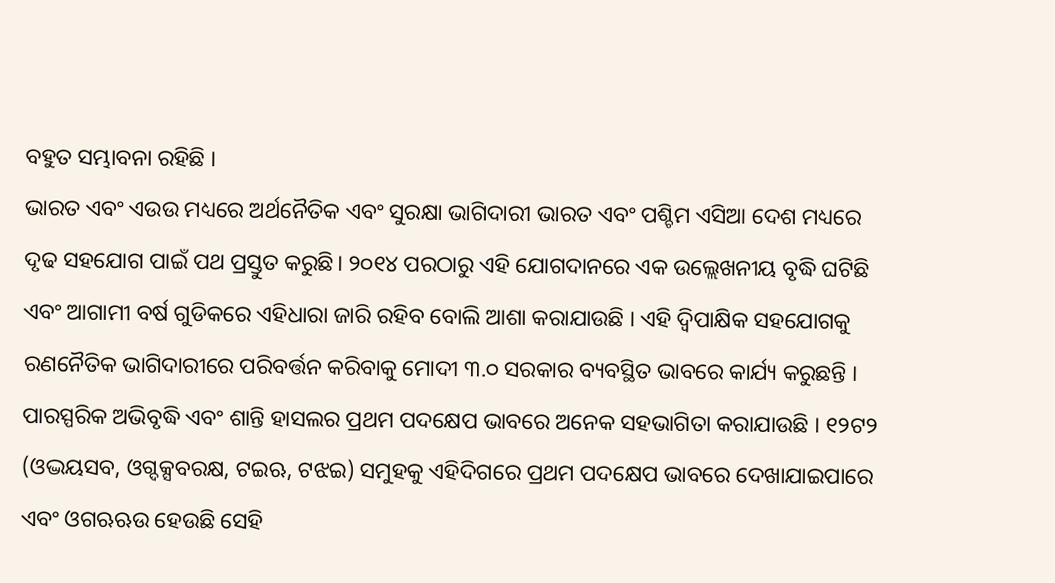ବହୁତ ସମ୍ଭାବନା ରହିଛି ।
ଭାରତ ଏବଂ ଏଉଉ ମଧ୍ୟରେ ଅର୍ଥନୈତିକ ଏବଂ ସୁରକ୍ଷା ଭାଗିଦାରୀ ଭାରତ ଏବଂ ପଶ୍ଚିମ ଏସିଆ ଦେଶ ମଧ୍ୟରେ ଦୃଢ ସହଯୋଗ ପାଇଁ ପଥ ପ୍ରସ୍ତୁତ କରୁଛି। ୨୦୧୪ ପରଠାରୁ ଏହି ଯୋଗଦାନରେ ଏକ ଉଲ୍ଲେଖନୀୟ ବୃଦ୍ଧି ଘଟିଛି ଏବଂ ଆଗାମୀ ବର୍ଷ ଗୁଡିକରେ ଏହିଧାରା ଜାରି ରହିବ ବୋଲି ଆଶା କରାଯାଉଛି । ଏହି ଦ୍ୱିପାକ୍ଷିକ ସହଯୋଗକୁ ରଣନୈତିକ ଭାଗିଦାରୀରେ ପରିବର୍ତ୍ତନ କରିବାକୁ ମୋଦୀ ୩.୦ ସରକାର ବ୍ୟବସ୍ଥିତ ଭାବରେ କାର୍ଯ୍ୟ କରୁଛନ୍ତି । ପାରସ୍ପରିକ ଅଭିବୃଦ୍ଧି ଏବଂ ଶାନ୍ତି ହାସଲର ପ୍ରଥମ ପଦକ୍ଷେପ ଭାବରେ ଅନେକ ସହଭାଗିତା କରାଯାଉଛି । ୧୨ଟ୨ (ଓଦ୍ଭୟସବ, ଓଗ୍ଦକ୍ସବରକ୍ଷ, ଟଇଋ, ଟଝଇ) ସମୁହକୁ ଏହିଦିଗରେ ପ୍ରଥମ ପଦକ୍ଷେପ ଭାବରେ ଦେଖାଯାଇପାରେ ଏବଂ ଓଗଋଋଉ ହେଉଛି ସେହି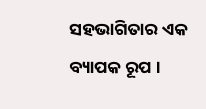ସହଭାଗିତାର ଏକ ବ୍ୟାପକ ରୂପ ।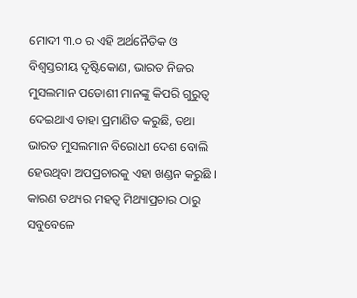ମୋଦୀ ୩.୦ ର ଏହି ଅର୍ଥନୈତିକ ଓ ବିଶ୍ୱସ୍ତରୀୟ ଦୃଷ୍ଟିକୋଣ, ଭାରତ ନିଜର ମୁସଲମାନ ପଡୋଶୀ ମାନଙ୍କୁ କିପରି ଗୁରୁତ୍ୱ ଦେଇଥାଏ ତାହା ପ୍ରମାଣିତ କରୁଛି, ତଥା ଭାରତ ମୁସଲମାନ ବିରୋଧୀ ଦେଶ ବୋଲି ହେଉଥିବା ଅପପ୍ରଚାରକୁ ଏହା ଖଣ୍ଡନ କରୁଛି । କାରଣ ତଥ୍ୟର ମହତ୍ୱ ମିଥ୍ୟାପ୍ରଚାର ଠାରୁ ସବୁବେଳେ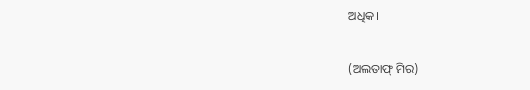ଅଧିକ।

(ଅଲତାଫ୍ ମିର)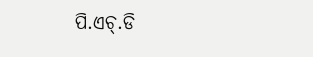ପି.ଏଚ୍‌.ଡି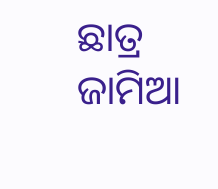ଛାତ୍ର ଜାମିଆ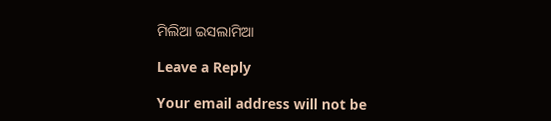ମିଲିଆ ଇସଲାମିଆ

Leave a Reply

Your email address will not be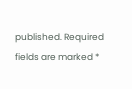published. Required fields are marked *